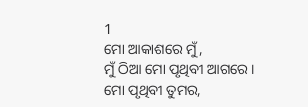1
ମୋ ଆକାଶରେ ମୁଁ,
ମୁଁ ଠିଆ ମୋ ପୃଥିବୀ ଆଗରେ।
ମୋ ପୃଥିବୀ ତୁମର,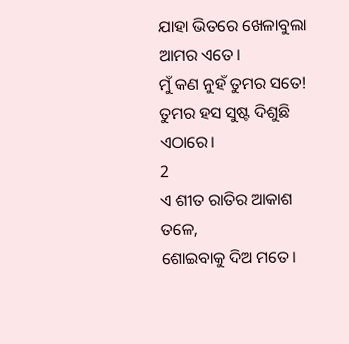ଯାହା ଭିତରେ ଖେଳାବୁଲା ଆମର ଏତେ।
ମୁଁ କଣ ନୁହଁ ତୁମର ସତେ!
ତୁମର ହସ ସୁଷ୍ଟ ଦିଶୁଛି ଏଠାରେ।
2
ଏ ଶୀତ ରାତିର ଆକାଶ ତଳେ,
ଶୋଇବାକୁ ଦିଅ ମତେ।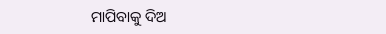ମାପିବାକୁ ଦିଅ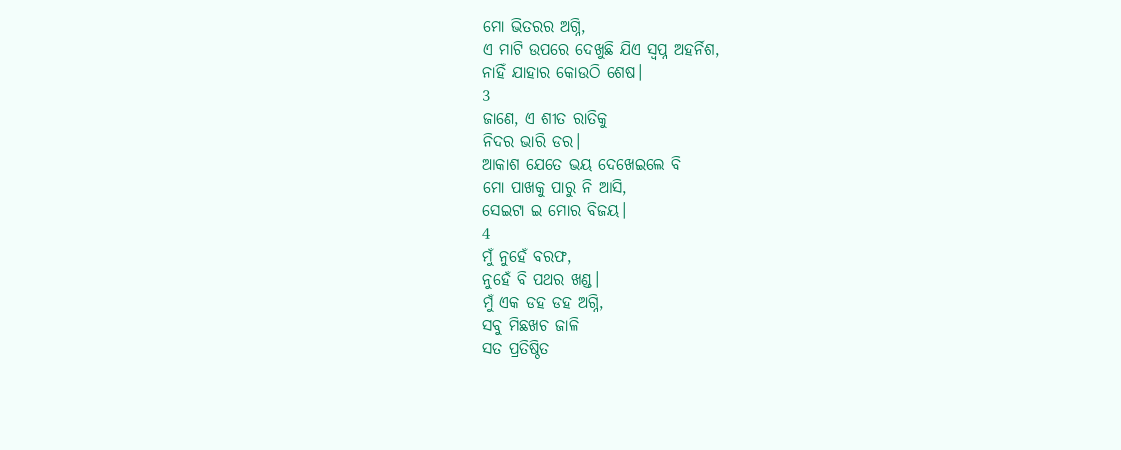ମୋ ଭିତରର ଅଗ୍ନି,
ଏ ମାଟି ଉପରେ ଦେଖୁଛି ଯିଏ ସ୍ୱପ୍ନ ଅହର୍ନିଶ,
ନାହିଁ ଯାହାର କୋଉଠି ଶେଷ।
3
ଜାଣେ, ଏ ଶୀତ ରାତିକୁ
ନିଦର ଭାରି ଡର।
ଆକାଶ ଯେତେ ଭୟ ଦେଖେଇଲେ ବି
ମୋ ପାଖକୁ ପାରୁ ନି ଆସି,
ସେଇଟା ଇ ମୋର ବିଜୟ।
4
ମୁଁ ନୁହେଁ ବରଫ,
ନୁହେଁ ବି ପଥର ଖଣ୍ଡ।
ମୁଁ ଏକ ଡହ ଡହ ଅଗ୍ନି,
ସବୁ ମିଛଖଚ ଜାଳି
ସତ ପ୍ରତିଷ୍ଠିତ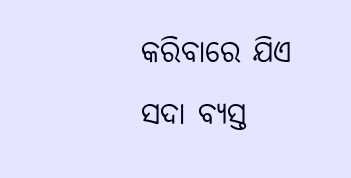କରିବାରେ ଯିଏ ସଦା ବ୍ୟସ୍ତ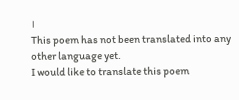।
This poem has not been translated into any other language yet.
I would like to translate this poem